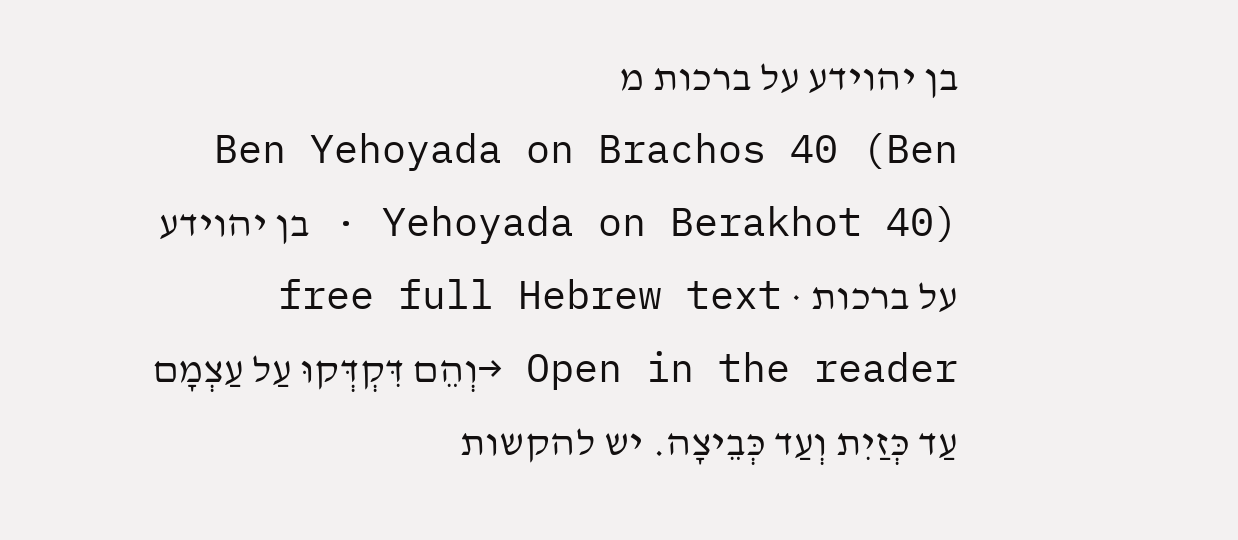בן יהוידע על ברכות מ
Ben Yehoyada on Brachos 40 (Ben Yehoyada on Berakhot 40) · בן יהוידע על ברכות · free full Hebrew text
Open in the reader →וְהֵם דִּקְדְּקוּ עַל עַצְמָם עַד כְּזַיִת וְעַד כְּבֵיצָה. יש להקשות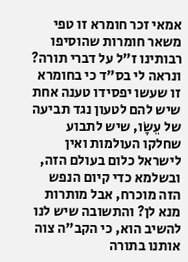אמאי זכר חומרא זו טפי משאר חומרות שהוסיפו רבותינו ז"ל על דברי תורה? ונראה לי בס"ד כי בחומרא זו שעשו יפסידו טענה אחת שיש להם לטעון נגד תביעה של עֵשָׂו, שיש לתבוע שחלקו העולמות ואין לישראל כלום בעולם הזה, ובשלמא כדי קיום הנפש הזה מוכרח, אבל מותרות מנא לן? והתשובה שיש לנו להשיב הוא, כי הקב"ה צוה אותנו בתורה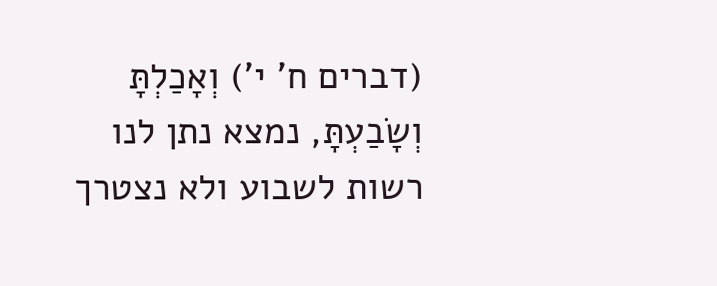(דברים ח' י') וְאָכַלְתָּ וְשָׂבַעְתָּ, נמצא נתן לנו רשות לשבוע ולא נצטרך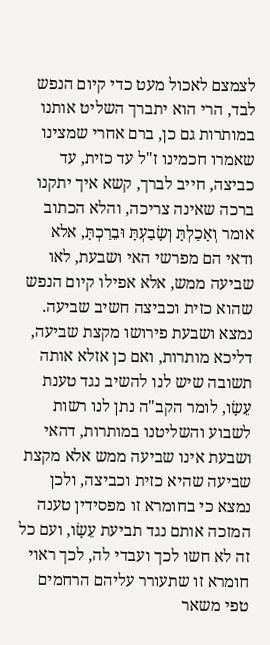לצמצם לאכול מעט כדי קיום הנפש לבד, הרי הוא יתברך השליט אותנו במותרות גם כן, ברם אחרי שמצינו שאמרו חכמינו ז"ל עד כזית, עד כביצה, חייב לברך, קשא איך יתקנו ברכה שאינה צריכה, והלא הכתוב אומר וְאָכַלְתָּ וְשָׂבַעְתָּ וּבֵרַכְתָּ, אלא ודאי הם מפרשי האי ושבעת, לאו שביעה ממש, אלא אפילו קיום הנפש שהוא כזית וכביצה חשיב שביעה. נמצא ושבעת פירושו מקצת שביעה, דליכא מותרות, ואם כן אזלא אותה תשובה שיש לנו להשיב נגד טענת עֵשָׂו, לומר הקב"ה נתן לנו רשות לשבוע והשליטנו במותרות, דהאי ושבעת אינו שביעה ממש אלא מקצת שביעה שהיא כזית וכביצה, ולכן נמצא כי בחומרא זו מפסידין טענה המזכה אותם נגד תביעת עֵשָׂו, ועם כל זה לא חשו לכך ועבדי לה, לכך ראוי חומרא זו שתעורר עליהם הרחמים טפי משאר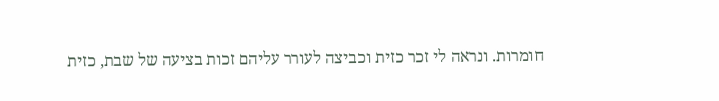חומרות. ונראה לי זכר כזית וכביצה לעורר עליהם זכות בציעה של שבת, כזית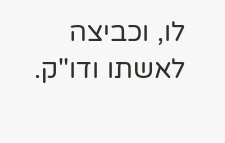לו, וכביצה לאשתו ודו"ק.